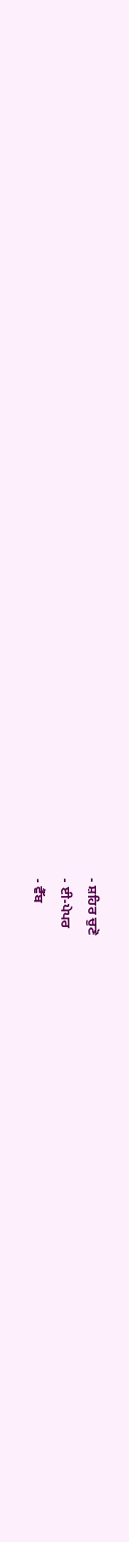- ਸ਼ਹਿਰ ਚੁਣੋ
- ਈ-ਪੇਪਰ
- ਵੈੱਬ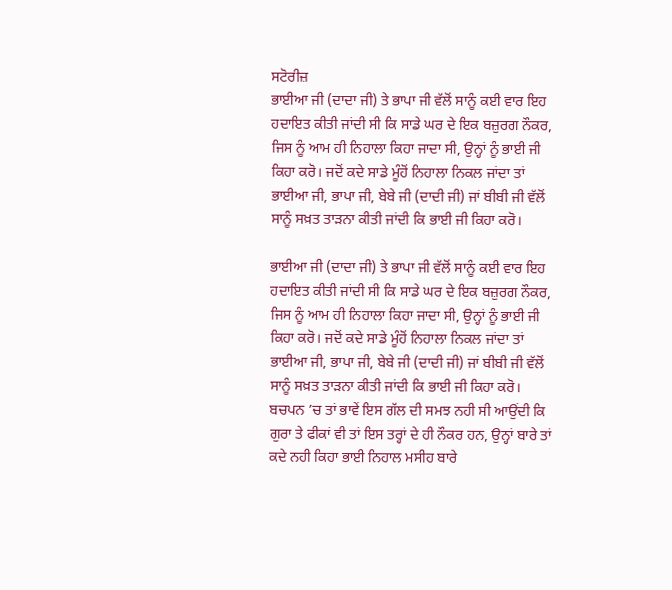ਸਟੋਰੀਜ਼
ਭਾਈਆ ਜੀ (ਦਾਦਾ ਜੀ) ਤੇ ਭਾਪਾ ਜੀ ਵੱਲੋਂ ਸਾਨੂੰ ਕਈ ਵਾਰ ਇਹ ਹਦਾਇਤ ਕੀਤੀ ਜਾਂਦੀ ਸੀ ਕਿ ਸਾਡੇ ਘਰ ਦੇ ਇਕ ਬਜ਼ੁਰਗ ਨੌਕਰ, ਜਿਸ ਨੂੰ ਆਮ ਹੀ ਨਿਹਾਲਾ ਕਿਹਾ ਜਾਦਾ ਸੀ, ਉਨ੍ਹਾਂ ਨੂੰ ਭਾਈ ਜੀ ਕਿਹਾ ਕਰੋ। ਜਦੋਂ ਕਦੇ ਸਾਡੇ ਮੂੰਹੋਂ ਨਿਹਾਲਾ ਨਿਕਲ ਜਾਂਦਾ ਤਾਂ ਭਾਈਆ ਜੀ, ਭਾਪਾ ਜੀ, ਬੇਬੇ ਜੀ (ਦਾਦੀ ਜੀ) ਜਾਂ ਬੀਬੀ ਜੀ ਵੱਲੋਂ ਸਾਨੂੰ ਸਖ਼ਤ ਤਾੜਨਾ ਕੀਤੀ ਜਾਂਦੀ ਕਿ ਭਾਈ ਜੀ ਕਿਹਾ ਕਰੋ।

ਭਾਈਆ ਜੀ (ਦਾਦਾ ਜੀ) ਤੇ ਭਾਪਾ ਜੀ ਵੱਲੋਂ ਸਾਨੂੰ ਕਈ ਵਾਰ ਇਹ ਹਦਾਇਤ ਕੀਤੀ ਜਾਂਦੀ ਸੀ ਕਿ ਸਾਡੇ ਘਰ ਦੇ ਇਕ ਬਜ਼ੁਰਗ ਨੌਕਰ, ਜਿਸ ਨੂੰ ਆਮ ਹੀ ਨਿਹਾਲਾ ਕਿਹਾ ਜਾਦਾ ਸੀ, ਉਨ੍ਹਾਂ ਨੂੰ ਭਾਈ ਜੀ ਕਿਹਾ ਕਰੋ। ਜਦੋਂ ਕਦੇ ਸਾਡੇ ਮੂੰਹੋਂ ਨਿਹਾਲਾ ਨਿਕਲ ਜਾਂਦਾ ਤਾਂ ਭਾਈਆ ਜੀ, ਭਾਪਾ ਜੀ, ਬੇਬੇ ਜੀ (ਦਾਦੀ ਜੀ) ਜਾਂ ਬੀਬੀ ਜੀ ਵੱਲੋਂ ਸਾਨੂੰ ਸਖ਼ਤ ਤਾੜਨਾ ਕੀਤੀ ਜਾਂਦੀ ਕਿ ਭਾਈ ਜੀ ਕਿਹਾ ਕਰੋ। ਬਚਪਨ ’ਚ ਤਾਂ ਭਾਵੇਂ ਇਸ ਗੱਲ ਦੀ ਸਮਝ ਨਹੀ ਸੀ ਆਉਂਦੀ ਕਿ ਗੁਰਾ ਤੇ ਫੀਕਾਂ ਵੀ ਤਾਂ ਇਸ ਤਰ੍ਹਾਂ ਦੇ ਹੀ ਨੌਕਰ ਹਨ, ਉਨ੍ਹਾਂ ਬਾਰੇ ਤਾਂ ਕਦੇ ਨਹੀ ਕਿਹਾ ਭਾਈ ਨਿਹਾਲ ਮਸੀਹ ਬਾਰੇ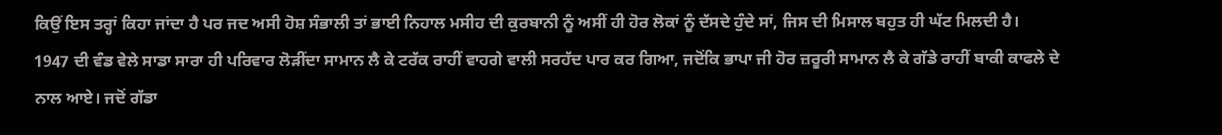ਕਿਉਂ ਇਸ ਤਰ੍ਹਾਂ ਕਿਹਾ ਜਾਂਦਾ ਹੈ ਪਰ ਜਦ ਅਸੀ ਹੋਸ਼ ਸੰਭਾਲੀ ਤਾਂ ਭਾਈ ਨਿਹਾਲ ਮਸੀਹ ਦੀ ਕੁਰਬਾਨੀ ਨੂੰ ਅਸੀਂ ਹੀ ਹੋਰ ਲੋਕਾਂ ਨੂੰ ਦੱਸਦੇ ਹੁੰਦੇ ਸਾਂ, ਜਿਸ ਦੀ ਮਿਸਾਲ ਬਹੁਤ ਹੀ ਘੱਟ ਮਿਲਦੀ ਹੈ।
1947 ਦੀ ਵੰਡ ਵੇਲੇ ਸਾਡਾ ਸਾਰਾ ਹੀ ਪਰਿਵਾਰ ਲੋੜੀਂਦਾ ਸਾਮਾਨ ਲੈ ਕੇ ਟਰੱਕ ਰਾਹੀਂ ਵਾਹਗੇ ਵਾਲੀ ਸਰਹੱਦ ਪਾਰ ਕਰ ਗਿਆ, ਜਦੋਂਕਿ ਭਾਪਾ ਜੀ ਹੋਰ ਜ਼ਰੂਰੀ ਸਾਮਾਨ ਲੈ ਕੇ ਗੱਡੇ ਰਾਹੀਂ ਬਾਕੀ ਕਾਫਲੇ ਦੇ ਨਾਲ ਆਏ। ਜਦੋਂ ਗੱਡਾ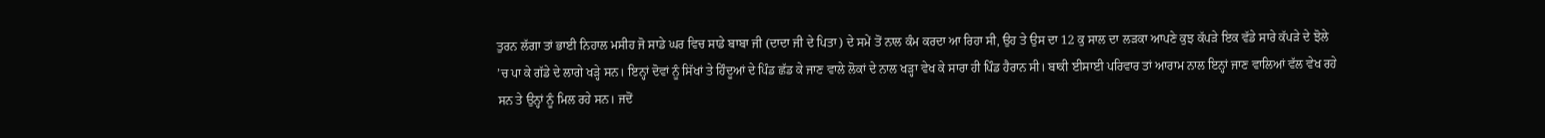ਤੁਰਨ ਲੱਗਾ ਤਾਂ ਭਾਈ ਨਿਹਾਲ ਮਸੀਹ ਜੋ ਸਾਡੇ ਘਰ ਵਿਚ ਸਾਡੇ ਬਾਬਾ ਜੀ (ਦਾਦਾ ਜੀ ਦੇ ਪਿਤਾ) ਦੇ ਸਮੇਂ ਤੋਂ ਨਾਲ ਕੰਮ ਕਰਦਾ ਆ ਰਿਹਾ ਸੀ, ਉਹ ਤੇ ਉਸ ਦਾ 12 ਕੁ ਸਾਲ ਦਾ ਲੜਕਾ ਆਪਣੇ ਕੁਝ ਕੱਪੜੇ ਇਕ ਵੱਡੇ ਸਾਰੇ ਕੱਪੜੇ ਦੇ ਝੋਲੇ ’ਚ ਪਾ ਕੇ ਗੱਡੇ ਦੇ ਲਾਗੇ ਖੜ੍ਹੇ ਸਨ। ਇਨ੍ਹਾਂ ਦੋਵਾਂ ਨੂੰ ਸਿੱਖਾਂ ਤੇ ਹਿੰਦੂਆਂ ਦੇ ਪਿੰਡ ਛੱਡ ਕੇ ਜਾਣ ਵਾਲੇ ਲੋਕਾਂ ਦੇ ਨਾਲ ਖੜ੍ਹਾ ਵੇਖ ਕੇ ਸਾਰਾ ਹੀ ਪਿੰਡ ਹੈਰਾਨ ਸੀ। ਬਾਕੀ ਈਸਾਈ ਪਰਿਵਾਰ ਤਾਂ ਆਰਾਮ ਨਾਲ ਇਨ੍ਹਾਂ ਜਾਣ ਵਾਲਿਆਂ ਵੱਲ ਵੇਖ ਰਹੇ ਸਨ ਤੇ ਉਨ੍ਹਾਂ ਨੂੰ ਮਿਲ ਰਹੇ ਸਨ। ਜਦੋਂ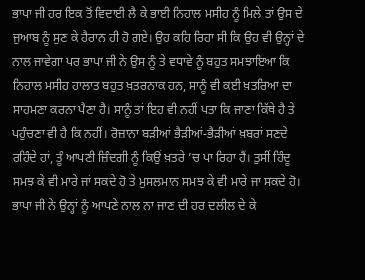ਭਾਪਾ ਜੀ ਹਰ ਇਕ ਤੋਂ ਵਿਦਾਈ ਲੈ ਕੇ ਭਾਈ ਨਿਹਾਲ ਮਸੀਹ ਨੂੰ ਮਿਲੇ ਤਾਂ ਉਸ ਦੇ ਜੁਆਬ ਨੂੰ ਸੁਣ ਕੇ ਹੈਰਾਨ ਹੀ ਹੋ ਗਏ। ਉਹ ਕਹਿ ਰਿਹਾ ਸੀ ਕਿ ਉਹ ਵੀ ਉਨ੍ਹਾਂ ਦੇ ਨਾਲ ਜਾਵੇਗਾ ਪਰ ਭਾਪਾ ਜੀ ਨੇ ਉਸ ਨੂੰ ਤੇ ਵਧਾਵੇ ਨੂੰ ਬਹੁਤ ਸਮਝਾਇਆ ਕਿ ਨਿਹਾਲ ਮਸੀਹ ਹਾਲਾਤ ਬਹੁਤ ਖ਼ਤਰਨਾਕ ਹਨ, ਸਾਨੂੰ ਵੀ ਕਈ ਖ਼ਤਰਿਆ ਦਾ ਸਾਹਮਣਾ ਕਰਨਾ ਪੈਣਾ ਹੈ। ਸਾਨੂੰ ਤਾਂ ਇਹ ਵੀ ਨਹੀਂ ਪਤਾ ਕਿ ਜਾਣਾ ਕਿੱਥੇ ਹੈ ਤੇ ਪਹੁੰਚਣਾ ਵੀ ਹੈ ਕਿ ਨਹੀਂ। ਰੋਜ਼ਾਨਾ ਬੜੀਆਂ ਭੈੜੀਆਂ-ਭੈੜੀਆਂ ਖ਼ਬਰਾਂ ਸਣਦੇ ਰਹਿੰਦੇ ਹਾਂ, ਤੂੰ ਆਪਣੀ ਜ਼ਿੰਦਗੀ ਨੂੰ ਕਿਉਂ ਖ਼ਤਰੇ ’ਚ ਪਾ ਰਿਹਾ ਹੈਂ। ਤੁਸੀਂ ਹਿੰਦੂ ਸਮਝ ਕੇ ਵੀ ਮਾਰੇ ਜਾਂ ਸਕਦੇ ਹੋ ਤੇ ਮੁਸਲਮਾਨ ਸਮਝ ਕੇ ਵੀ ਮਾਰੇ ਜਾ ਸਕਦੇ ਹੋ। ਭਾਪਾ ਜੀ ਨੇ ਉਨ੍ਹਾਂ ਨੂੰ ਆਪਣੇ ਨਾਲ ਨਾ ਜਾਣ ਦੀ ਹਰ ਦਲੀਲ ਦੇ ਕੇ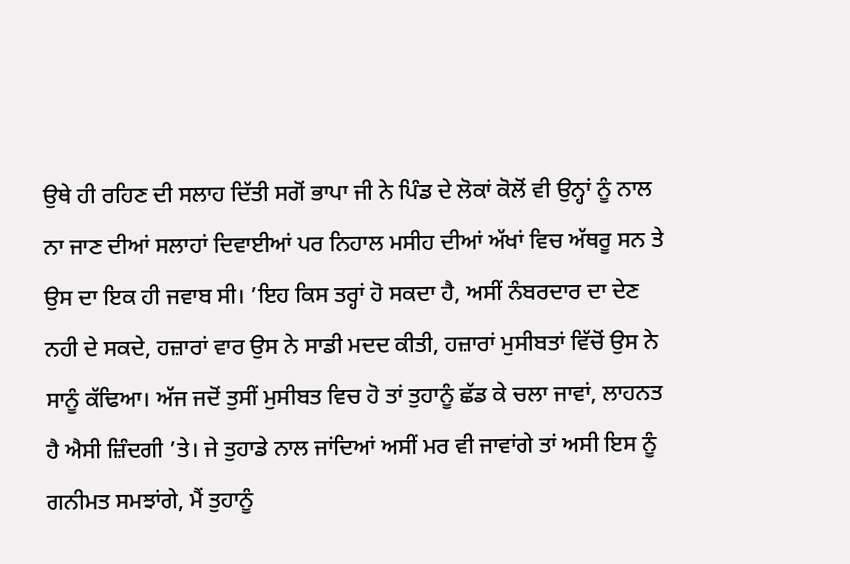ਉਥੇ ਹੀ ਰਹਿਣ ਦੀ ਸਲਾਹ ਦਿੱਤੀ ਸਗੋਂ ਭਾਪਾ ਜੀ ਨੇ ਪਿੰਡ ਦੇ ਲੋਕਾਂ ਕੋਲੋਂ ਵੀ ਉਨ੍ਹਾਂ ਨੂੰ ਨਾਲ ਨਾ ਜਾਣ ਦੀਆਂ ਸਲਾਹਾਂ ਦਿਵਾਈਆਂ ਪਰ ਨਿਹਾਲ ਮਸੀਹ ਦੀਆਂ ਅੱਖਾਂ ਵਿਚ ਅੱਥਰੂ ਸਨ ਤੇ ਉਸ ਦਾ ਇਕ ਹੀ ਜਵਾਬ ਸੀ। ’ਇਹ ਕਿਸ ਤਰ੍ਹਾਂ ਹੋ ਸਕਦਾ ਹੈ, ਅਸੀਂ ਨੰਬਰਦਾਰ ਦਾ ਦੇਣ ਨਹੀ ਦੇ ਸਕਦੇ, ਹਜ਼ਾਰਾਂ ਵਾਰ ਉਸ ਨੇ ਸਾਡੀ ਮਦਦ ਕੀਤੀ, ਹਜ਼ਾਰਾਂ ਮੁਸੀਬਤਾਂ ਵਿੱਚੋਂ ਉਸ ਨੇ ਸਾਨੂੰ ਕੱਢਿਆ। ਅੱਜ ਜਦੋਂ ਤੁਸੀਂ ਮੁਸੀਬਤ ਵਿਚ ਹੋ ਤਾਂ ਤੁਹਾਨੂੰ ਛੱਡ ਕੇ ਚਲਾ ਜਾਵਾਂ, ਲਾਹਨਤ ਹੈ ਐਸੀ ਜ਼ਿੰਦਗੀ ’ਤੇ। ਜੇ ਤੁਹਾਡੇ ਨਾਲ ਜਾਂਦਿਆਂ ਅਸੀਂ ਮਰ ਵੀ ਜਾਵਾਂਗੇ ਤਾਂ ਅਸੀ ਇਸ ਨੂੰ ਗਨੀਮਤ ਸਮਝਾਂਗੇ, ਮੈਂ ਤੁਹਾਨੂੰ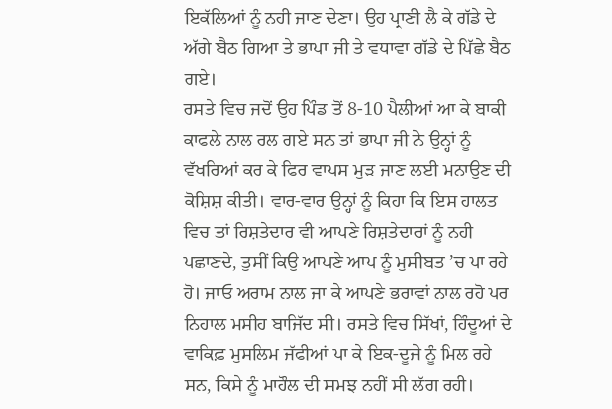ਇਕੱਲਿਆਂ ਨੂੰ ਨਹੀ ਜਾਣ ਦੇਣਾ। ਉਹ ਪ੍ਰਾਣੀ ਲੈ ਕੇ ਗੱਡੇ ਦੇ ਅੱਗੇ ਬੈਠ ਗਿਆ ਤੇ ਭਾਪਾ ਜੀ ਤੇ ਵਧਾਵਾ ਗੱਡੇ ਦੇ ਪਿੱਛੇ ਬੈਠ ਗਏ।
ਰਸਤੇ ਵਿਚ ਜਦੋਂ ਉਹ ਪਿੰਡ ਤੋਂ 8-10 ਪੈਲੀਆਂ ਆ ਕੇ ਬਾਕੀ ਕਾਫਲੇ ਨਾਲ ਰਲ ਗਏ ਸਨ ਤਾਂ ਭਾਪਾ ਜੀ ਨੇ ਉਨ੍ਹਾਂ ਨੂੰ ਵੱਖਰਿਆਂ ਕਰ ਕੇ ਫਿਰ ਵਾਪਸ ਮੁੜ ਜਾਣ ਲਈ ਮਨਾਉਣ ਦੀ ਕੋਸ਼ਿਸ਼ ਕੀਤੀ। ਵਾਰ-ਵਾਰ ਉਨ੍ਹਾਂ ਨੂੰ ਕਿਹਾ ਕਿ ਇਸ ਹਾਲਤ ਵਿਚ ਤਾਂ ਰਿਸ਼ਤੇਦਾਰ ਵੀ ਆਪਣੇ ਰਿਸ਼ਤੇਦਾਰਾਂ ਨੂੰ ਨਹੀ ਪਛਾਣਦੇ, ਤੁਸੀਂ ਕਿਉ ਆਪਣੇ ਆਪ ਨੂੰ ਮੁਸੀਬਤ ’ਚ ਪਾ ਰਹੇ ਹੋ। ਜਾਓ ਅਰਾਮ ਨਾਲ ਜਾ ਕੇ ਆਪਣੇ ਭਰਾਵਾਂ ਨਾਲ ਰਹੋ ਪਰ ਨਿਹਾਲ ਮਸੀਹ ਬਾਜਿੱਦ ਸੀ। ਰਸਤੇ ਵਿਚ ਸਿੱਖਾਂ, ਹਿੰਦੂਆਂ ਦੇ ਵਾਕਿਫ਼ ਮੁਸਲਿਮ ਜੱਫੀਆਂ ਪਾ ਕੇ ਇਕ-ਦੂਜੇ ਨੂੰ ਮਿਲ ਰਹੇ ਸਨ, ਕਿਸੇ ਨੂੰ ਮਾਹੌਲ ਦੀ ਸਮਝ ਨਹੀਂ ਸੀ ਲੱਗ ਰਹੀ।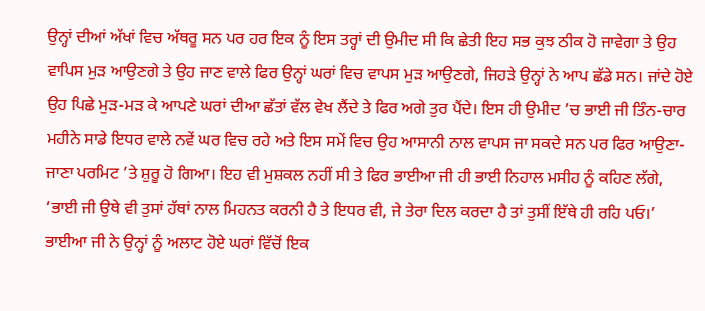ਉਨ੍ਹਾਂ ਦੀਆਂ ਅੱਖਾਂ ਵਿਚ ਅੱਥਰੂ ਸਨ ਪਰ ਹਰ ਇਕ ਨੂੰ ਇਸ ਤਰ੍ਹਾਂ ਦੀ ਉਮੀਦ ਸੀ ਕਿ ਛੇਤੀ ਇਹ ਸਭ ਕੁਝ ਠੀਕ ਹੋ ਜਾਵੇਗਾ ਤੇ ਉਹ ਵਾਪਿਸ ਮੁੜ ਆਉਣਗੇ ਤੇ ਉਹ ਜਾਣ ਵਾਲੇ ਫਿਰ ਉਨ੍ਹਾਂ ਘਰਾਂ ਵਿਚ ਵਾਪਸ ਮੁੜ ਆਉਣਗੇ, ਜਿਹੜੇ ਉਨ੍ਹਾਂ ਨੇ ਆਪ ਛੱਡੇ ਸਨ। ਜਾਂਦੇ ਹੋਏ ਉਹ ਪਿਛੇ ਮੁੜ-ਮੜ ਕੇ ਆਪਣੇ ਘਰਾਂ ਦੀਆ ਛੱਤਾਂ ਵੱਲ ਵੇਖ ਲੈਂਦੇ ਤੇ ਫਿਰ ਅਗੇ ਤੁਰ ਪੈਂਦੇ। ਇਸ ਹੀ ਉਮੀਦ ’ਚ ਭਾਈ ਜੀ ਤਿੰਨ-ਚਾਰ ਮਹੀਨੇ ਸਾਡੇ ਇਧਰ ਵਾਲੇ ਨਵੇਂ ਘਰ ਵਿਚ ਰਹੇ ਅਤੇ ਇਸ ਸਮੇਂ ਵਿਚ ਉਹ ਆਸਾਨੀ ਨਾਲ ਵਾਪਸ ਜਾ ਸਕਦੇ ਸਨ ਪਰ ਫਿਰ ਆਉਣਾ-ਜਾਣਾ ਪਰਮਿਟ ’ਤੇ ਸ਼ੁਰੂ ਹੋ ਗਿਆ। ਇਹ ਵੀ ਮੁਸ਼ਕਲ ਨਹੀਂ ਸੀ ਤੇ ਫਿਰ ਭਾਈਆ ਜੀ ਹੀ ਭਾਈ ਨਿਹਾਲ ਮਸੀਹ ਨੂੰ ਕਹਿਣ ਲੱਗੇ, ‘ਭਾਈ ਜੀ ਉਥੇ ਵੀ ਤੁਸਾਂ ਹੱਥਾਂ ਨਾਲ ਮਿਹਨਤ ਕਰਨੀ ਹੈ ਤੇ ਇਧਰ ਵੀ, ਜੇ ਤੇਰਾ ਦਿਲ ਕਰਦਾ ਹੈ ਤਾਂ ਤੁਸੀਂ ਇੱਥੇ ਹੀ ਰਹਿ ਪਓ।’ ਭਾਈਆ ਜੀ ਨੇ ਉਨ੍ਹਾਂ ਨੂੰ ਅਲਾਟ ਹੋਏ ਘਰਾਂ ਵਿੱਚੋਂ ਇਕ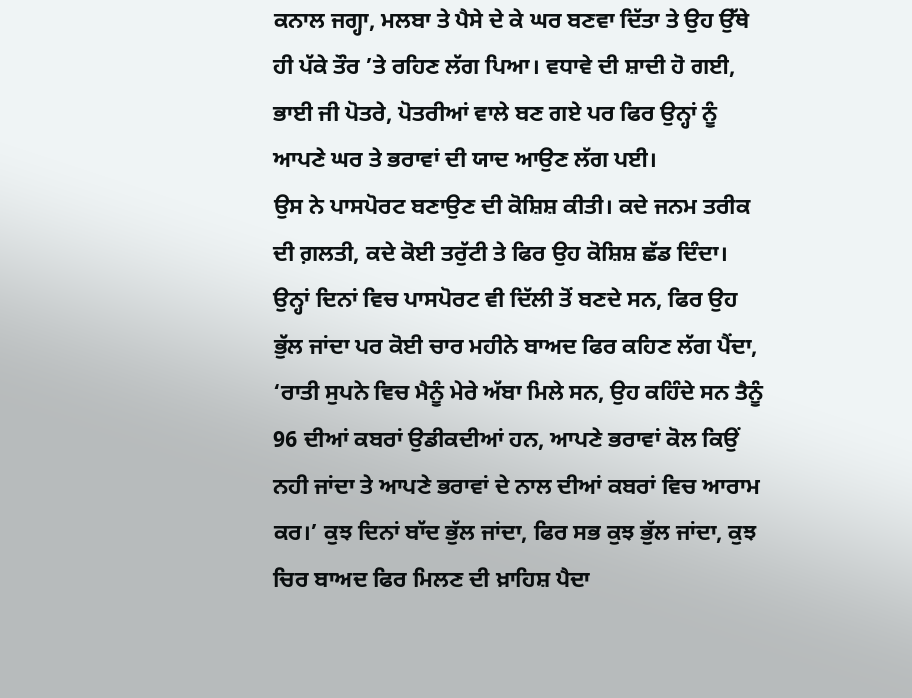ਕਨਾਲ ਜਗ੍ਹਾ, ਮਲਬਾ ਤੇ ਪੈਸੇ ਦੇ ਕੇ ਘਰ ਬਣਵਾ ਦਿੱਤਾ ਤੇ ਉਹ ਉੱਥੇ ਹੀ ਪੱਕੇ ਤੌਰ ’ਤੇ ਰਹਿਣ ਲੱਗ ਪਿਆ। ਵਧਾਵੇ ਦੀ ਸ਼ਾਦੀ ਹੋ ਗਈ, ਭਾਈ ਜੀ ਪੋਤਰੇ, ਪੋਤਰੀਆਂ ਵਾਲੇ ਬਣ ਗਏ ਪਰ ਫਿਰ ਉਨ੍ਹਾਂ ਨੂੰ ਆਪਣੇ ਘਰ ਤੇ ਭਰਾਵਾਂ ਦੀ ਯਾਦ ਆਉਣ ਲੱਗ ਪਈ।
ਉਸ ਨੇ ਪਾਸਪੋਰਟ ਬਣਾਉਣ ਦੀ ਕੋਸ਼ਿਸ਼ ਕੀਤੀ। ਕਦੇ ਜਨਮ ਤਰੀਕ ਦੀ ਗ਼ਲਤੀ, ਕਦੇ ਕੋਈ ਤਰੁੱਟੀ ਤੇ ਫਿਰ ਉਹ ਕੋਸ਼ਿਸ਼ ਛੱਡ ਦਿੰਦਾ। ਉਨ੍ਹਾਂ ਦਿਨਾਂ ਵਿਚ ਪਾਸਪੋਰਟ ਵੀ ਦਿੱਲੀ ਤੋਂ ਬਣਦੇ ਸਨ, ਫਿਰ ਉਹ ਭੁੱਲ ਜਾਂਦਾ ਪਰ ਕੋਈ ਚਾਰ ਮਹੀਨੇ ਬਾਅਦ ਫਿਰ ਕਹਿਣ ਲੱਗ ਪੈਂਦਾ, ‘ਰਾਤੀ ਸੁਪਨੇ ਵਿਚ ਮੈਨੂੰ ਮੇਰੇ ਅੱਬਾ ਮਿਲੇ ਸਨ, ਉਹ ਕਹਿੰਦੇ ਸਨ ਤੈਨੂੰ 96 ਦੀਆਂ ਕਬਰਾਂ ਉਡੀਕਦੀਆਂ ਹਨ, ਆਪਣੇ ਭਰਾਵਾਂ ਕੋਲ ਕਿਉਂ ਨਹੀ ਜਾਂਦਾ ਤੇ ਆਪਣੇ ਭਰਾਵਾਂ ਦੇ ਨਾਲ ਦੀਆਂ ਕਬਰਾਂ ਵਿਚ ਆਰਾਮ ਕਰ।’ ਕੁਝ ਦਿਨਾਂ ਬਾੱਦ ਭੁੱਲ ਜਾਂਦਾ, ਫਿਰ ਸਭ ਕੁਝ ਭੁੱਲ ਜਾਂਦਾ, ਕੁਝ ਚਿਰ ਬਾਅਦ ਫਿਰ ਮਿਲਣ ਦੀ ਖ਼ਾਹਿਸ਼ ਪੈਦਾ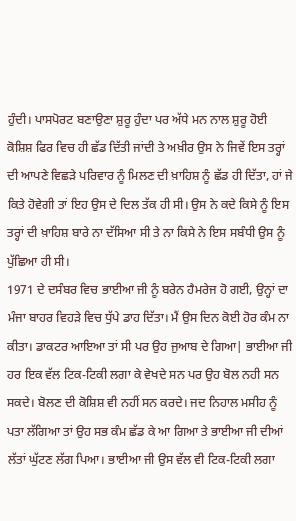ਹੁੰਦੀ। ਪਾਸਪੋਰਟ ਬਣਾਉਣਾ ਸ਼ੁਰੂ ਹੁੰਦਾ ਪਰ ਅੱਧੇ ਮਨ ਨਾਲ ਸ਼ੁਰੂ ਹੋਈ ਕੋਸ਼ਿਸ਼ ਫਿਰ ਵਿਚ ਹੀ ਛੱਡ ਦਿੱਤੀ ਜਾਂਦੀ ਤੇ ਅਖ਼ੀਰ ਉਸ ਨੇ ਜਿਵੇਂ ਇਸ ਤਰ੍ਹਾਂ ਦੀ ਆਪਣੇ ਵਿਛੜੇ ਪਰਿਵਾਰ ਨੂੰ ਮਿਲਣ ਦੀ ਖ਼ਾਹਿਸ਼ ਨੂੰ ਛੱਡ ਹੀ ਦਿੱਤਾ, ਹਾਂ ਜੇ ਕਿਤੇ ਹੋਵੇਗੀ ਤਾਂ ਇਹ ਉਸ ਦੇ ਦਿਲ ਤੱਕ ਹੀ ਸੀ। ਉਸ ਨੇ ਕਦੇ ਕਿਸੇ ਨੂੰ ਇਸ ਤਰ੍ਹਾਂ ਦੀ ਖ਼ਾਹਿਸ਼ ਬਾਰੇ ਨਾ ਦੱਸਿਆ ਸੀ ਤੇ ਨਾ ਕਿਸੇ ਨੇ ਇਸ ਸਬੰਧੀ ਉਸ ਨੂੰ ਪੁੱਛਿਆ ਹੀ ਸੀ।
1971 ਦੇ ਦਸੰਬਰ ਵਿਚ ਭਾਈਆ ਜੀ ਨੂੰ ਬਰੇਨ ਹੈਮਰੇਜ ਹੋ ਗਈ, ਉਨ੍ਹਾਂ ਦਾ ਮੰਜਾ ਬਾਹਰ ਵਿਹੜੇ ਵਿਚ ਧੁੱਪੇ ਡਾਹ ਦਿੱਤਾ। ਮੈਂ ਉਸ ਦਿਨ ਕੋਈ ਹੋਰ ਕੰਮ ਨਾ ਕੀਤਾ। ਡਾਕਟਰ ਆਇਆ ਤਾਂ ਸੀ ਪਰ ਉਹ ਜੁਆਬ ਦੇ ਗਿਆ| ਭਾਈਆ ਜੀ ਹਰ ਇਕ ਵੱਲ ਟਿਕ-ਟਿਕੀ ਲਗਾ ਕੇ ਵੇਖਦੇ ਸਨ ਪਰ ਉਹ ਬੋਲ ਨਹੀ ਸਨ ਸਕਦੇ। ਬੋਲਣ ਦੀ ਕੋਸ਼ਿਸ਼ ਵੀ ਨਹੀਂ ਸਨ ਕਰਦੇ। ਜਦ ਨਿਹਾਲ ਮਸੀਹ ਨੂੰ ਪਤਾ ਲੱਗਿਆ ਤਾਂ ਉਹ ਸਭ ਕੰਮ ਛੱਡ ਕੇ ਆ ਗਿਆ ਤੇ ਭਾਈਆ ਜੀ ਦੀਆਂ ਲੱਤਾਂ ਘੁੱਟਣ ਲੱਗ ਪਿਆ। ਭਾਈਆ ਜੀ ਉਸ ਵੱਲ ਵੀ ਟਿਕ-ਟਿਕੀ ਲਗਾ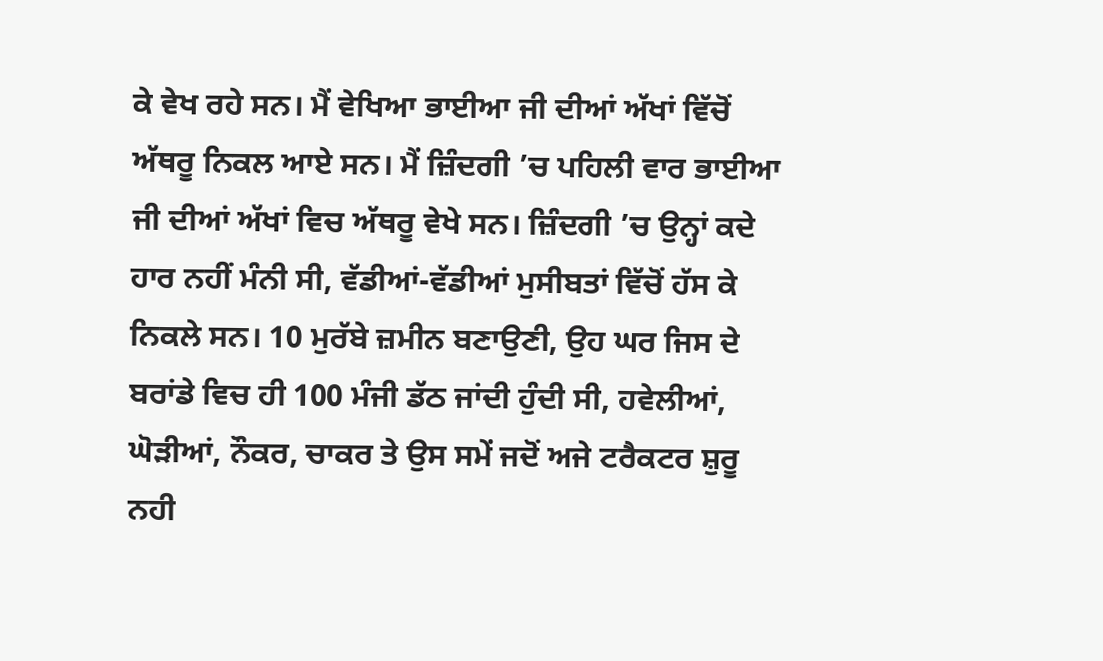ਕੇ ਵੇਖ ਰਹੇ ਸਨ। ਮੈਂ ਵੇਖਿਆ ਭਾਈਆ ਜੀ ਦੀਆਂ ਅੱਖਾਂ ਵਿੱਚੋਂ ਅੱਥਰੂ ਨਿਕਲ ਆਏ ਸਨ। ਮੈਂ ਜ਼ਿੰਦਗੀ ’ਚ ਪਹਿਲੀ ਵਾਰ ਭਾਈਆ ਜੀ ਦੀਆਂ ਅੱਖਾਂ ਵਿਚ ਅੱਥਰੂ ਵੇਖੇ ਸਨ। ਜ਼ਿੰਦਗੀ ’ਚ ਉਨ੍ਹਾਂ ਕਦੇ ਹਾਰ ਨਹੀਂ ਮੰਨੀ ਸੀ, ਵੱਡੀਆਂ-ਵੱਡੀਆਂ ਮੁਸੀਬਤਾਂ ਵਿੱਚੋਂ ਹੱਸ ਕੇ ਨਿਕਲੇ ਸਨ। 10 ਮੁਰੱਬੇ ਜ਼ਮੀਨ ਬਣਾਉਣੀ, ਉਹ ਘਰ ਜਿਸ ਦੇ ਬਰਾਂਡੇ ਵਿਚ ਹੀ 100 ਮੰਜੀ ਡੱਠ ਜਾਂਦੀ ਹੁੰਦੀ ਸੀ, ਹਵੇਲੀਆਂ, ਘੋੜੀਆਂ, ਨੌਕਰ, ਚਾਕਰ ਤੇ ਉਸ ਸਮੇਂ ਜਦੋਂ ਅਜੇ ਟਰੈਕਟਰ ਸ਼ੁਰੂ ਨਹੀ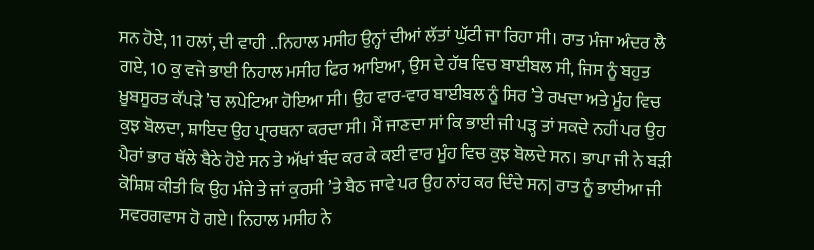ਸਨ ਹੋਏ, 11 ਹਲਾਂ, ਦੀ ਵਾਹੀ ..ਨਿਹਾਲ ਮਸੀਹ ਉਨ੍ਹਾਂ ਦੀਆਂ ਲੱਤਾਂ ਘੁੱਟੀ ਜਾ ਰਿਹਾ ਸੀ। ਰਾਤ ਮੰਜਾ ਅੰਦਰ ਲੈ ਗਏ, 10 ਕੁ ਵਜੇ ਭਾਈ ਨਿਹਾਲ ਮਸੀਹ ਫਿਰ ਆਇਆ, ਉਸ ਦੇ ਹੱਥ ਵਿਚ ਬਾਈਬਲ ਸੀ, ਜਿਸ ਨੂੰ ਬਹੁਤ ਖ਼ੂਬਸੂਰਤ ਕੱਪੜੇ ’ਚ ਲਪੇਟਿਆ ਹੋਇਆ ਸੀ। ਉਹ ਵਾਰ-ਵਾਰ ਬਾਈਬਲ ਨੂੰ ਸਿਰ ’ਤੇ ਰਖਦਾ ਅਤੇ ਮੂੰਹ ਵਿਚ ਕੁਝ ਬੋਲਦਾ, ਸ਼ਾਇਦ ਉਹ ਪ੍ਰਾਰਥਨਾ ਕਰਦਾ ਸੀ। ਮੈਂ ਜਾਣਦਾ ਸਾਂ ਕਿ ਭਾਈ ਜੀ ਪੜ੍ਹ ਤਾਂ ਸਕਦੇ ਨਹੀਂ ਪਰ ਉਹ ਪੈਰਾਂ ਭਾਰ ਥੱਲੇ ਬੈਠੇ ਹੋਏ ਸਨ ਤੇ ਅੱਖਾਂ ਬੰਦ ਕਰ ਕੇ ਕਈ ਵਾਰ ਮੂੰਹ ਵਿਚ ਕੁਝ ਬੋਲਦੇ ਸਨ। ਭਾਪਾ ਜੀ ਨੇ ਬੜੀ ਕੋਸ਼ਿਸ਼ ਕੀਤੀ ਕਿ ਉਹ ਮੰਜੇ ਤੇ ਜਾਂ ਕੁਰਸੀ ’ਤੇ ਬੈਠ ਜਾਵੇ ਪਰ ਉਹ ਨਾਂਹ ਕਰ ਦਿੰਦੇ ਸਨ| ਰਾਤ ਨੂੰ ਭਾਈਆ ਜੀ ਸਵਰਗਵਾਸ ਹੋ ਗਏ। ਨਿਹਾਲ ਮਸੀਹ ਨੇ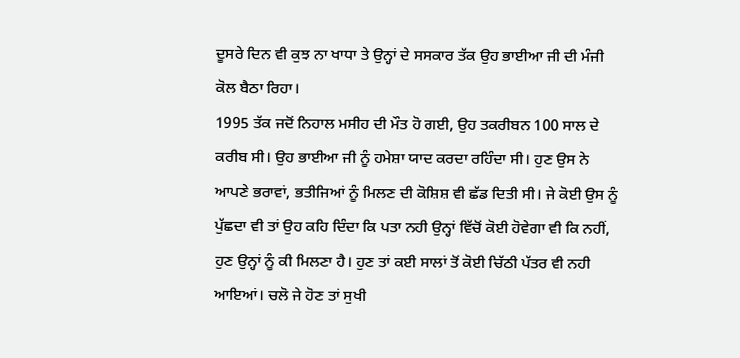ਦੂਸਰੇ ਦਿਨ ਵੀ ਕੁਝ ਨਾ ਖਾਧਾ ਤੇ ਉਨ੍ਹਾਂ ਦੇ ਸਸਕਾਰ ਤੱਕ ਉਹ ਭਾਈਆ ਜੀ ਦੀ ਮੰਜੀ ਕੋਲ ਬੈਠਾ ਰਿਹਾ।
1995 ਤੱਕ ਜਦੋਂ ਨਿਹਾਲ ਮਸੀਹ ਦੀ ਮੌਤ ਹੋ ਗਈ, ਉਹ ਤਕਰੀਬਨ 100 ਸਾਲ ਦੇ ਕਰੀਬ ਸੀ। ਉਹ ਭਾਈਆ ਜੀ ਨੂੰ ਹਮੇਸ਼ਾ ਯਾਦ ਕਰਦਾ ਰਹਿੰਦਾ ਸੀ। ਹੁਣ ਉਸ ਨੇ ਆਪਣੇ ਭਰਾਵਾਂ, ਭਤੀਜਿਆਂ ਨੂੰ ਮਿਲਣ ਦੀ ਕੋਸ਼ਿਸ਼ ਵੀ ਛੱਡ ਦਿਤੀ ਸੀ। ਜੇ ਕੋਈ ਉਸ ਨੂੰ ਪੁੱਛਦਾ ਵੀ ਤਾਂ ਉਹ ਕਹਿ ਦਿੰਦਾ ਕਿ ਪਤਾ ਨਹੀ ਉਨ੍ਹਾਂ ਵਿੱਚੋਂ ਕੋਈ ਹੋਵੇਗਾ ਵੀ ਕਿ ਨਹੀਂ, ਹੁਣ ਉਨ੍ਹਾਂ ਨੂੰ ਕੀ ਮਿਲਣਾ ਹੈ। ਹੁਣ ਤਾਂ ਕਈ ਸਾਲਾਂ ਤੋਂ ਕੋਈ ਚਿੱਠੀ ਪੱਤਰ ਵੀ ਨਹੀ ਆਇਆਂ। ਚਲੋ ਜੇ ਹੋਣ ਤਾਂ ਸੁਖੀ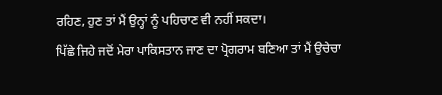ਰਹਿਣ, ਹੁਣ ਤਾਂ ਮੈਂ ਉਨ੍ਹਾਂ ਨੂੰ ਪਹਿਚਾਣ ਵੀ ਨਹੀਂ ਸਕਦਾ।
ਪਿੱਛੇ ਜਿਹੇ ਜਦੋਂ ਮੇਰਾ ਪਾਕਿਸਤਾਨ ਜਾਣ ਦਾ ਪ੍ਰੋਗਰਾਮ ਬਣਿਆ ਤਾਂ ਮੈਂ ਉਚੇਚਾ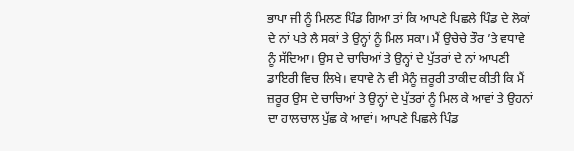ਭਾਪਾ ਜੀ ਨੂੰ ਮਿਲਣ ਪਿੰਡ ਗਿਆ ਤਾਂ ਕਿ ਆਪਣੇ ਪਿਛਲੇ ਪਿੰਡ ਦੇ ਲੋਕਾਂ ਦੇ ਨਾਂ ਪਤੇ ਲੈ ਸਕਾਂ ਤੇ ਉਨ੍ਹਾਂ ਨੂੰ ਮਿਲ ਸਕਾ। ਮੈਂ ਉਚੇਚੇ ਤੌਰ ’ਤੇ ਵਧਾਵੇ ਨੂੰ ਸੱਦਿਆ। ਉਸ ਦੇ ਚਾਚਿਆਂ ਤੇ ਉਨ੍ਹਾਂ ਦੇ ਪੁੱਤਰਾਂ ਦੇ ਨਾਂ ਆਪਣੀ ਡਾਇਰੀ ਵਿਚ ਲਿਖੇ। ਵਧਾਵੇ ਨੇ ਵੀ ਮੈਨੂੰ ਜ਼ਰੂਰੀ ਤਾਕੀਦ ਕੀਤੀ ਕਿ ਮੈਂ ਜ਼ਰੂਰ ਉਸ ਦੇ ਚਾਚਿਆਂ ਤੇ ਉਨ੍ਹਾਂ ਦੇ ਪੁੱਤਰਾਂ ਨੂੰ ਮਿਲ ਕੇ ਆਵਾਂ ਤੇ ਉਹਨਾਂ ਦਾ ਹਾਲਚਾਲ ਪੁੱਛ ਕੇ ਆਵਾਂ। ਆਪਣੇ ਪਿਛਲੇ ਪਿੰਡ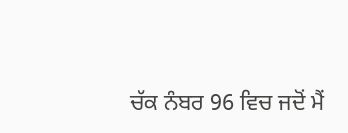ਚੱਕ ਨੰਬਰ 96 ਵਿਚ ਜਦੋਂ ਮੈਂ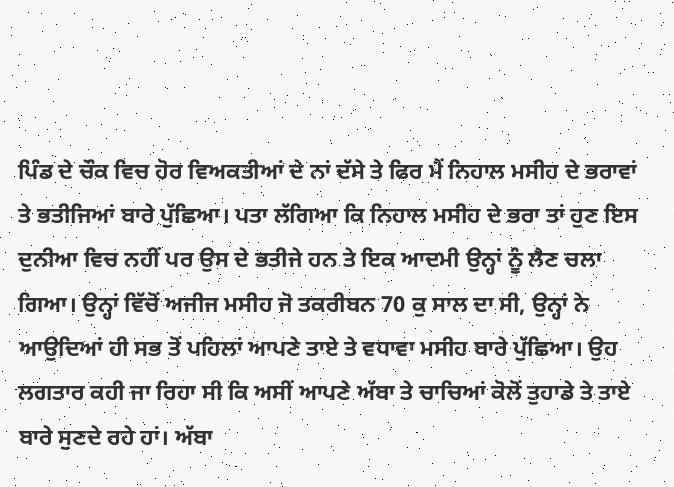ਪਿੰਡ ਦੇ ਚੌਕ ਵਿਚ ਹੋਰ ਵਿਅਕਤੀਆਂ ਦੇ ਨਾਂ ਦੱਸੇ ਤੇ ਫਿਰ ਮੈਂ ਨਿਹਾਲ ਮਸੀਹ ਦੇ ਭਰਾਵਾਂ ਤੇ ਭਤੀਜਿਆਂ ਬਾਰੇ ਪੁੱਛਿਆ। ਪਤਾ ਲੱਗਿਆ ਕਿ ਨਿਹਾਲ ਮਸੀਹ ਦੇ ਭਰਾ ਤਾਂ ਹੁਣ ਇਸ ਦੁਨੀਆ ਵਿਚ ਨਹੀਂ ਪਰ ਉਸ ਦੇ ਭਤੀਜੇ ਹਨ ਤੇ ਇਕ ਆਦਮੀ ਉਨ੍ਹਾਂ ਨੂੰ ਲੈਣ ਚਲਾ ਗਿਆ। ਉਨ੍ਹਾਂ ਵਿੱਚੋਂ ਅਜੀਜ ਮਸੀਹ ਜੋ ਤਕਰੀਬਨ 70 ਕੁ ਸਾਲ ਦਾ ਸੀ, ਉਨ੍ਹਾਂ ਨੇ ਆਉਦਿਆਂ ਹੀ ਸਭ ਤੋਂ ਪਹਿਲਾਂ ਆਪਣੇ ਤਾਏ ਤੇ ਵਧਾਵਾ ਮਸੀਹ ਬਾਰੇ ਪੁੱਛਿਆ। ਉਹ ਲਗਤਾਰ ਕਹੀ ਜਾ ਰਿਹਾ ਸੀ ਕਿ ਅਸੀਂ ਆਪਣੇ ਅੱਬਾ ਤੇ ਚਾਚਿਆਂ ਕੋਲੋਂ ਤੁਹਾਡੇ ਤੇ ਤਾਏ ਬਾਰੇ ਸੁਣਦੇ ਰਹੇ ਹਾਂ। ਅੱਬਾ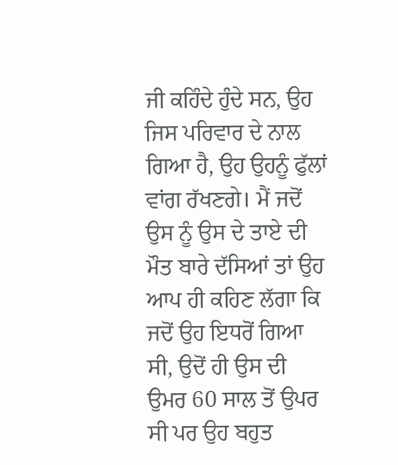ਜੀ ਕਹਿੰਦੇ ਹੁੰਦੇ ਸਨ, ਉਹ ਜਿਸ ਪਰਿਵਾਰ ਦੇ ਨਾਲ ਗਿਆ ਹੈ, ਉਹ ਉਹਨੂੰ ਫੁੱਲਾਂ ਵਾਂਗ ਰੱਖਣਗੇ। ਮੈਂ ਜਦੋਂ ਉਸ ਨੂੰ ਉਸ ਦੇ ਤਾਏ ਦੀ ਮੌਤ ਬਾਰੇ ਦੱਸਿਆਂ ਤਾਂ ਉਹ ਆਪ ਹੀ ਕਹਿਣ ਲੱਗਾ ਕਿ ਜਦੋਂ ਉਹ ਇਧਰੋਂ ਗਿਆ ਸੀ, ਉਦੋਂ ਹੀ ਉਸ ਦੀ ਉਮਰ 60 ਸਾਲ ਤੋਂ ਉਪਰ ਸੀ ਪਰ ਉਹ ਬਹੁਤ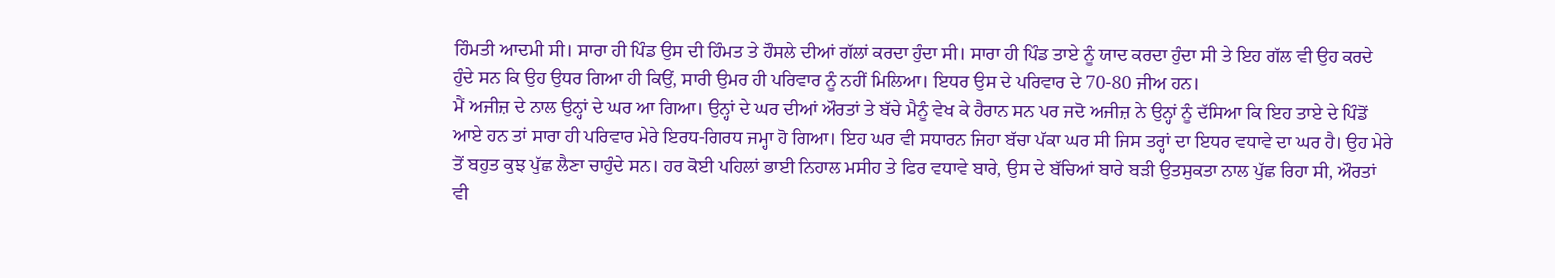ਹਿੰਮਤੀ ਆਦਮੀ ਸੀ। ਸਾਰਾ ਹੀ ਪਿੰਡ ਉਸ ਦੀ ਹਿੰਮਤ ਤੇ ਹੌਸਲੇ ਦੀਆਂ ਗੱਲਾਂ ਕਰਦਾ ਹੁੰਦਾ ਸੀ। ਸਾਰਾ ਹੀ ਪਿੰਡ ਤਾਏ ਨੂੰ ਯਾਦ ਕਰਦਾ ਹੁੰਦਾ ਸੀ ਤੇ ਇਹ ਗੱਲ ਵੀ ਉਹ ਕਰਦੇ ਹੁੰਦੇ ਸਨ ਕਿ ਉਹ ਉਧਰ ਗਿਆ ਹੀ ਕਿਉਂ, ਸਾਰੀ ਉਮਰ ਹੀ ਪਰਿਵਾਰ ਨੂੰ ਨਹੀਂ ਮਿਲਿਆ। ਇਧਰ ਉਸ ਦੇ ਪਰਿਵਾਰ ਦੇ 70-80 ਜੀਅ ਹਨ।
ਮੈਂ ਅਜੀਜ਼ ਦੇ ਨਾਲ ਉਨ੍ਹਾਂ ਦੇ ਘਰ ਆ ਗਿਆ। ਉਨ੍ਹਾਂ ਦੇ ਘਰ ਦੀਆਂ ਔਰਤਾਂ ਤੇ ਬੱਚੇ ਮੈਨੂੰ ਵੇਖ ਕੇ ਹੈਰਾਨ ਸਨ ਪਰ ਜਦੋ ਅਜੀਜ਼ ਨੇ ਉਨ੍ਹਾਂ ਨੂੰ ਦੱਸਿਆ ਕਿ ਇਹ ਤਾਏ ਦੇ ਪਿੰਡੋਂ ਆਏ ਹਨ ਤਾਂ ਸਾਰਾ ਹੀ ਪਰਿਵਾਰ ਮੇਰੇ ਇਰਧ-ਗਿਰਧ ਜਮ੍ਹਾ ਹੋ ਗਿਆ। ਇਹ ਘਰ ਵੀ ਸਧਾਰਨ ਜਿਹਾ ਬੱਚਾ ਪੱਕਾ ਘਰ ਸੀ ਜਿਸ ਤਰ੍ਹਾਂ ਦਾ ਇਧਰ ਵਧਾਵੇ ਦਾ ਘਰ ਹੈ। ਉਹ ਮੇਰੇ ਤੋਂ ਬਹੁਤ ਕੁਝ ਪੁੱਛ ਲੈਣਾ ਚਾਹੁੰਦੇ ਸਨ। ਹਰ ਕੋਈ ਪਹਿਲਾਂ ਭਾਈ ਨਿਹਾਲ ਮਸੀਹ ਤੇ ਫਿਰ ਵਧਾਵੇ ਬਾਰੇ, ਉਸ ਦੇ ਬੱਚਿਆਂ ਬਾਰੇ ਬੜੀ ਉਤਸੁਕਤਾ ਨਾਲ ਪੁੱਛ ਰਿਹਾ ਸੀ, ਔਰਤਾਂ ਵੀ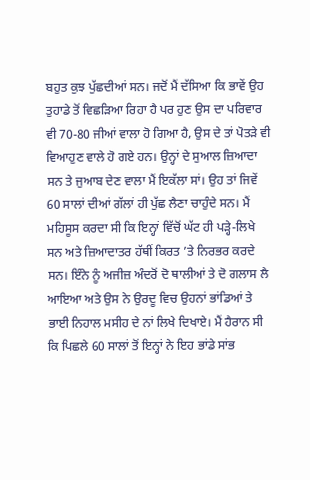ਬਹੁਤ ਕੁਝ ਪੁੱਛਦੀਆਂ ਸਨ। ਜਦੋਂ ਮੈਂ ਦੱਸਿਆ ਕਿ ਭਾਵੇਂ ਉਹ ਤੁਹਾਡੇ ਤੋਂ ਵਿਛੜਿਆ ਰਿਹਾ ਹੈ ਪਰ ਹੁਣ ਉਸ ਦਾ ਪਰਿਵਾਰ ਵੀ 70-80 ਜੀਆਂ ਵਾਲਾ ਹੋ ਗਿਆ ਹੈ, ਉਸ ਦੇ ਤਾਂ ਪੋਤੜੇ ਵੀ ਵਿਆਹੁਣ ਵਾਲੇ ਹੋ ਗਏ ਹਨ। ਉਨ੍ਹਾਂ ਦੇ ਸੁਆਲ ਜ਼ਿਆਦਾ ਸਨ ਤੇ ਜੁਆਬ ਦੇਣ ਵਾਲਾ ਮੈਂ ਇਕੱਲਾ ਸਾਂ। ਉਹ ਤਾਂ ਜਿਵੇਂ 60 ਸਾਲਾਂ ਦੀਆਂ ਗੱਲਾਂ ਹੀ ਪੁੱਛ ਲੈਣਾ ਚਾਹੁੰਦੇ ਸਨ। ਮੈਂ ਮਹਿਸੂਸ ਕਰਦਾ ਸੀ ਕਿ ਇਨ੍ਹਾਂ ਵਿੱਚੋਂ ਘੱਟ ਹੀ ਪੜ੍ਹੇ-ਲਿਖੇ ਸਨ ਅਤੇ ਜ਼ਿਆਦਾਤਰ ਹੱਥੀਂ ਕਿਰਤ ’ਤੇ ਨਿਰਭਰ ਕਰਦੇ ਸਨ। ਇੰਨੇ ਨੂੰ ਅਜੀਜ਼ ਅੰਦਰੋਂ ਦੋ ਥਾਲੀਆਂ ਤੇ ਦੋ ਗਲਾਸ ਲੈ ਆਇਆ ਅਤੇ ਉਸ ਨੇ ਉਰਦੂ ਵਿਚ ਉਹਨਾਂ ਭਾਂਡਿਆਂ ਤੇ ਭਾਈ ਨਿਹਾਲ ਮਸੀਹ ਦੇ ਨਾਂ ਲਿਖੇ ਦਿਖਾਏ। ਮੈਂ ਹੈਰਾਨ ਸੀ ਕਿ ਪਿਛਲੇ 60 ਸਾਲਾਂ ਤੋਂ ਇਨ੍ਹਾਂ ਨੇ ਇਹ ਭਾਂਡੇ ਸਾਂਭ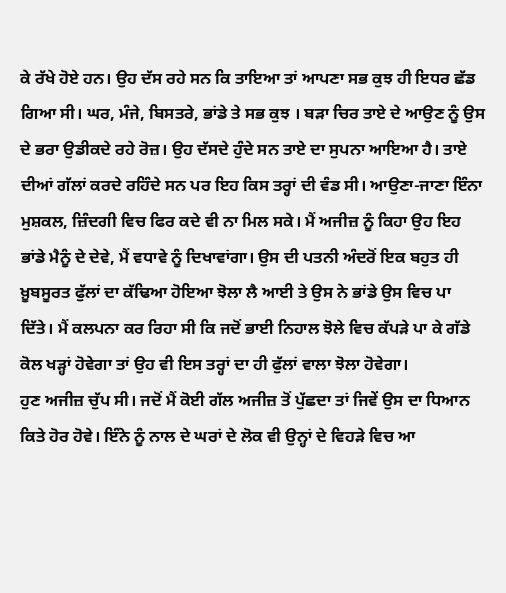ਕੇ ਰੱਖੇ ਹੋਏ ਹਨ। ਉਹ ਦੱਸ ਰਹੇ ਸਨ ਕਿ ਤਾਇਆ ਤਾਂ ਆਪਣਾ ਸਭ ਕੁਝ ਹੀ ਇਧਰ ਛੱਡ ਗਿਆ ਸੀ। ਘਰ, ਮੰਜੇ, ਬਿਸਤਰੇ, ਭਾਂਡੇ ਤੇ ਸਭ ਕੁਝ । ਬੜਾ ਚਿਰ ਤਾਏ ਦੇ ਆਉਣ ਨੂੰ ਉਸ ਦੇ ਭਰਾ ਉਡੀਕਦੇ ਰਹੇ ਰੋਜ਼। ਉਹ ਦੱਸਦੇ ਹੁੰਦੇ ਸਨ ਤਾਏ ਦਾ ਸੁਪਨਾ ਆਇਆ ਹੈ। ਤਾਏ ਦੀਆਂ ਗੱਲਾਂ ਕਰਦੇ ਰਹਿੰਦੇ ਸਨ ਪਰ ਇਹ ਕਿਸ ਤਰ੍ਹਾਂ ਦੀ ਵੰਡ ਸੀ। ਆਉਣਾ-ਜਾਣਾ ਇੰਨਾ ਮੁਸ਼ਕਲ, ਜ਼ਿੰਦਗੀ ਵਿਚ ਫਿਰ ਕਦੇ ਵੀ ਨਾ ਮਿਲ ਸਕੇ। ਮੈਂ ਅਜੀਜ਼ ਨੂੰ ਕਿਹਾ ਉਹ ਇਹ ਭਾਂਡੇ ਮੈਨੂੰ ਦੇ ਦੇਵੇ, ਮੈਂ ਵਧਾਵੇ ਨੂੰ ਦਿਖਾਵਾਂਗਾ। ਉਸ ਦੀ ਪਤਨੀ ਅੰਦਰੋਂ ਇਕ ਬਹੁਤ ਹੀ ਖ਼ੂਬਸੂਰਤ ਫੁੱਲਾਂ ਦਾ ਕੱਢਿਆ ਹੋਇਆ ਝੋਲਾ ਲੈ ਆਈ ਤੇ ਉਸ ਨੇ ਭਾਂਡੇ ਉਸ ਵਿਚ ਪਾ ਦਿੱਤੇ। ਮੈਂ ਕਲਪਨਾ ਕਰ ਰਿਹਾ ਸੀ ਕਿ ਜਦੋਂ ਭਾਈ ਨਿਹਾਲ ਝੋਲੇ ਵਿਚ ਕੱਪੜੇ ਪਾ ਕੇ ਗੱਡੇ ਕੋਲ ਖੜ੍ਹਾਂ ਹੋਵੇਗਾ ਤਾਂ ਉਹ ਵੀ ਇਸ ਤਰ੍ਹਾਂ ਦਾ ਹੀ ਫੁੱਲਾਂ ਵਾਲਾ ਝੋਲਾ ਹੋਵੇਗਾ।
ਹੁਣ ਅਜੀਜ਼ ਚੁੱਪ ਸੀ। ਜਦੋਂ ਮੈਂ ਕੋਈ ਗੱਲ ਅਜੀਜ਼ ਤੋਂ ਪੁੱਛਦਾ ਤਾਂ ਜਿਵੇਂ ਉਸ ਦਾ ਧਿਆਨ ਕਿਤੇ ਹੋਰ ਹੋਵੇ। ਇੰਨੇ ਨੂੰ ਨਾਲ ਦੇ ਘਰਾਂ ਦੇ ਲੋਕ ਵੀ ਉਨ੍ਹਾਂ ਦੇ ਵਿਹੜੇ ਵਿਚ ਆ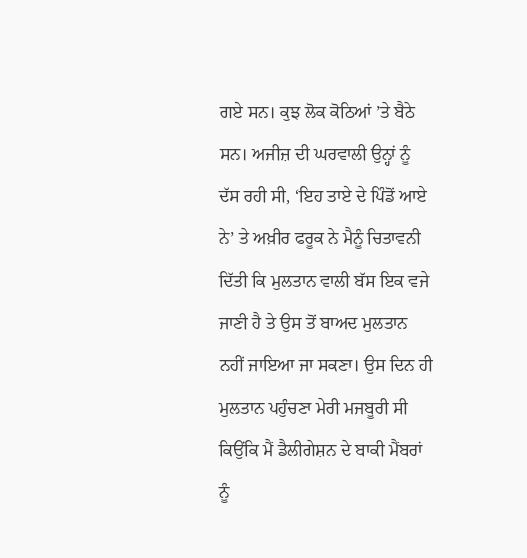ਗਏ ਸਨ। ਕੁਝ ਲੋਕ ਕੋਠਿਆਂ ’ਤੇ ਬੈਠੇ ਸਨ। ਅਜੀਜ਼ ਦੀ ਘਰਵਾਲੀ ਉਨ੍ਹਾਂ ਨੂੰ ਦੱਸ ਰਹੀ ਸੀ, ‘ਇਹ ਤਾਏ ਦੇ ਪਿੰਡੋਂ ਆਏ ਨੇ’ ਤੇ ਅਖ਼ੀਰ ਫਰੂਕ ਨੇ ਮੈਨੂੰ ਚਿਤਾਵਨੀ ਦਿੱਤੀ ਕਿ ਮੁਲਤਾਨ ਵਾਲੀ ਬੱਸ ਇਕ ਵਜੇ ਜਾਣੀ ਹੈ ਤੇ ਉਸ ਤੋਂ ਬਾਅਦ ਮੁਲਤਾਨ ਨਹੀਂ ਜਾਇਆ ਜਾ ਸਕਣਾ। ਉਸ ਦਿਨ ਹੀ ਮੁਲਤਾਨ ਪਹੁੰਚਣਾ ਮੇਰੀ ਮਜਬੂਰੀ ਸੀ ਕਿਉਂਕਿ ਮੈਂ ਡੈਲੀਗੇਸ਼ਨ ਦੇ ਬਾਕੀ ਮੈਂਬਰਾਂ ਨੂੰ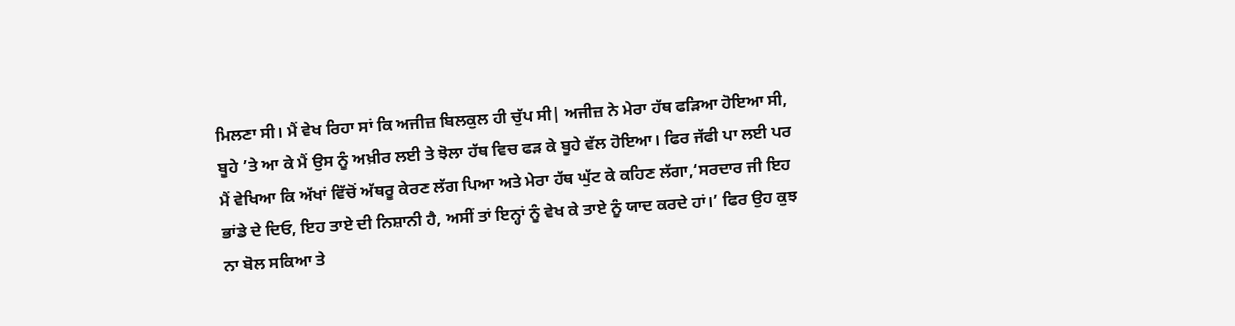ਮਿਲਣਾ ਸੀ। ਮੈਂ ਵੇਖ ਰਿਹਾ ਸਾਂ ਕਿ ਅਜੀਜ਼ ਬਿਲਕੁਲ ਹੀ ਚੁੱਪ ਸੀ| ਅਜੀਜ਼ ਨੇ ਮੇਰਾ ਹੱਥ ਫੜਿਆ ਹੋਇਆ ਸੀ, ਬੂਹੇ ’ਤੇ ਆ ਕੇ ਮੈਂ ਉਸ ਨੂੰ ਅਖ਼ੀਰ ਲਈ ਤੇ ਝੋਲਾ ਹੱਥ ਵਿਚ ਫੜ ਕੇ ਬੂਹੇ ਵੱਲ ਹੋਇਆ। ਫਿਰ ਜੱਫੀ ਪਾ ਲਈ ਪਰ ਮੈਂ ਵੇਖਿਆ ਕਿ ਅੱਖਾਂ ਵਿੱਚੋਂ ਅੱਥਰੂ ਕੇਰਣ ਲੱਗ ਪਿਆ ਅਤੇ ਮੇਰਾ ਹੱਥ ਘੁੱਟ ਕੇ ਕਹਿਣ ਲੱਗਾ,‘ਸਰਦਾਰ ਜੀ ਇਹ ਭਾਂਡੇ ਦੇ ਦਿਓ, ਇਹ ਤਾਏ ਦੀ ਨਿਸ਼ਾਨੀ ਹੈ, ਅਸੀਂ ਤਾਂ ਇਨ੍ਹਾਂ ਨੂੰ ਵੇਖ ਕੇ ਤਾਏ ਨੂੰ ਯਾਦ ਕਰਦੇ ਹਾਂ।’ ਫਿਰ ਉਹ ਕੁਝ ਨਾ ਬੋਲ ਸਕਿਆ ਤੇ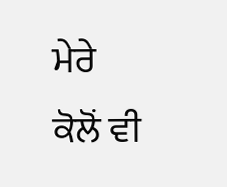ਮੇਰੇ ਕੋਲੋਂ ਵੀ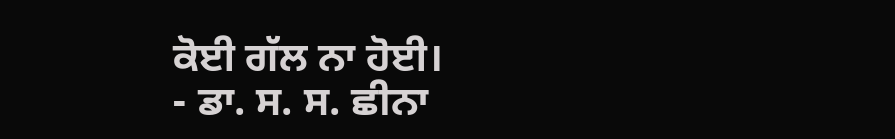ਕੋਈ ਗੱਲ ਨਾ ਹੋਈ।
- ਡਾ. ਸ. ਸ. ਛੀਨਾ